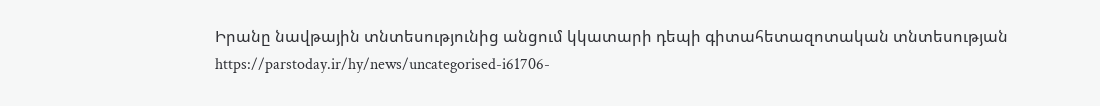Իրանը նավթային տնտեսությունից անցում կկատարի դեպի գիտահետազոտական տնտեսության
https://parstoday.ir/hy/news/uncategorised-i61706-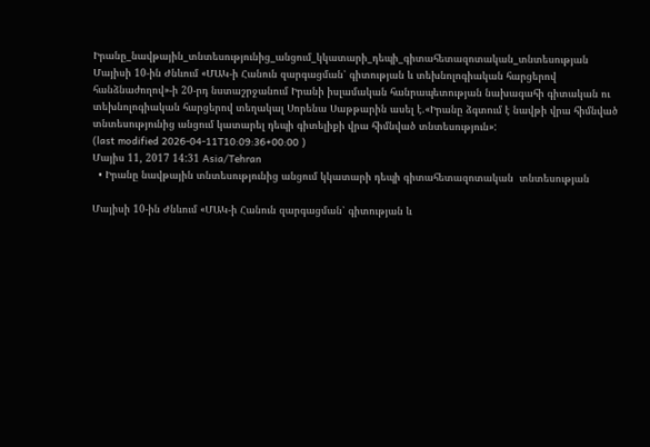Իրանը_նավթային_տնտեսությունից_անցում_կկատարի_դեպի_գիտահետազոտական_տնտեսության
Մայիսի 10-ին Ժնևում «ՄԱԿ-ի Հանուն զարգացման՝ գիտության և տեխնոլոգիական հարցերով հանձնաժողով»-ի 20-րդ նստաշրջանում Իրանի իսլամական հանրապետության նախագահի գիտական ու տեխնոլոգիական հարցերով տեղակալ Սորենա Սաթթարին ասել է.«Իրանը ձգտում է նավթի վրա հիմնված տնտեսությունից անցում կատարել դեպի գիտելիքի վրա հիմնված տնտեսություն»:
(last modified 2026-04-11T10:09:36+00:00 )
Մայիս 11, 2017 14:31 Asia/Tehran
  • Իրանը նավթային տնտեսությունից անցում կկատարի դեպի գիտահետազոտական  տնտեսության

Մայիսի 10-ին Ժնևում «ՄԱԿ-ի Հանուն զարգացման՝ գիտության և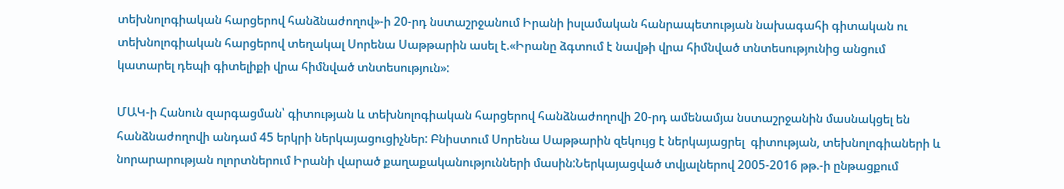տեխնոլոգիական հարցերով հանձնաժողով»-ի 20-րդ նստաշրջանում Իրանի իսլամական հանրապետության նախագահի գիտական ու տեխնոլոգիական հարցերով տեղակալ Սորենա Սաթթարին ասել է.«Իրանը ձգտում է նավթի վրա հիմնված տնտեսությունից անցում կատարել դեպի գիտելիքի վրա հիմնված տնտեսություն»:

ՄԱԿ-ի Հանուն զարգացման՝ գիտության և տեխնոլոգիական հարցերով հանձնաժողովի 20-րդ ամենամյա նստաշրջանին մասնակցել են հանձնաժողովի անդամ 45 երկրի ներկայացուցիչներ: Բնիստում Սորենա Սաթթարին զեկույց է ներկայացրել  գիտության, տեխնոլոգիաների և նորարարության ոլորտներում Իրանի վարած քաղաքականությունների մասին:Ներկայացված տվյալներով 2005-2016 թթ.-ի ընթացքում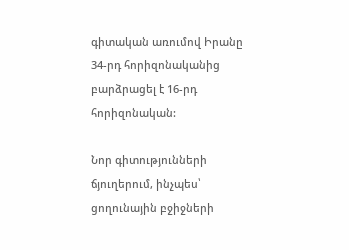գիտական առումով Իրանը 34-րդ հորիզոնականից բարձրացել է 16-րդ հորիզոնական:

Նոր գիտությունների ճյուղերում, ինչպես՝ ցողունային բջիջների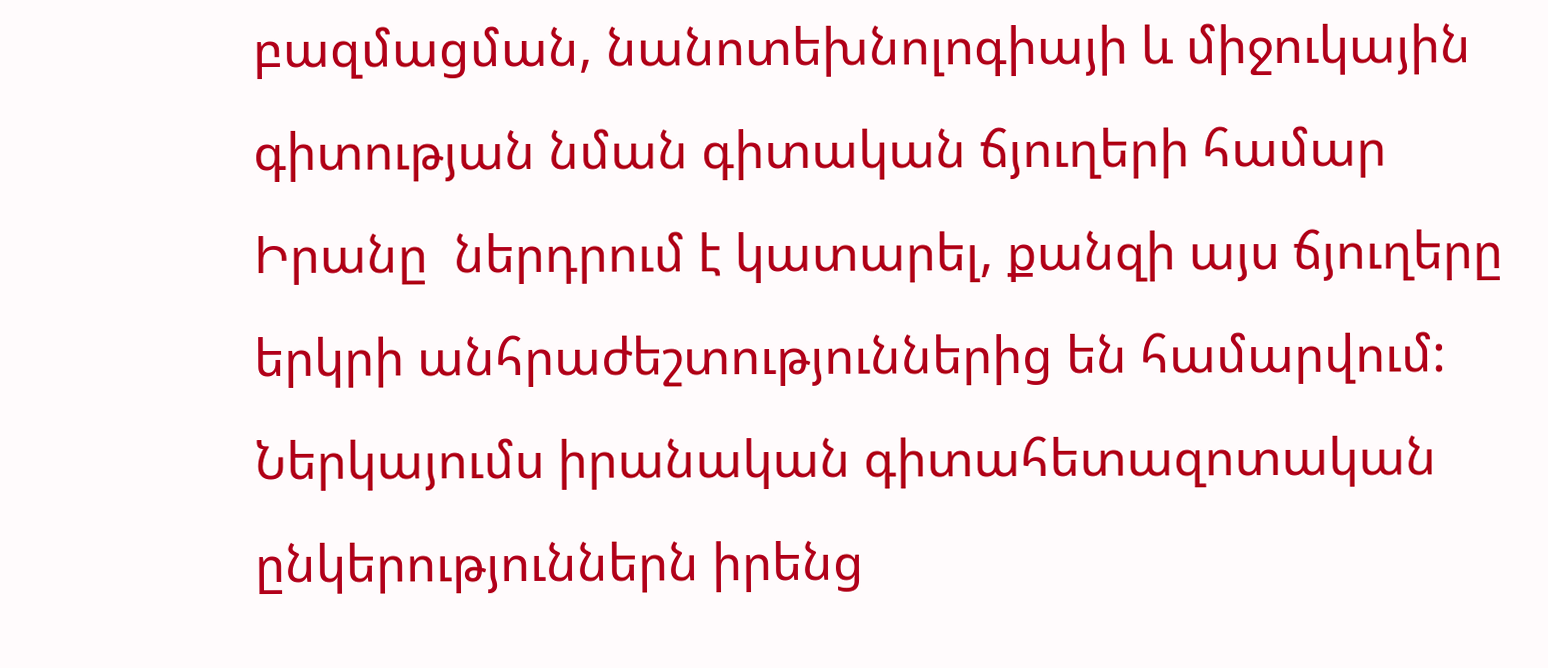բազմացման, նանոտեխնոլոգիայի և միջուկային գիտության նման գիտական ճյուղերի համար Իրանը  ներդրում է կատարել, քանզի այս ճյուղերը երկրի անհրաժեշտություններից են համարվում: Ներկայումս իրանական գիտահետազոտական ընկերություններն իրենց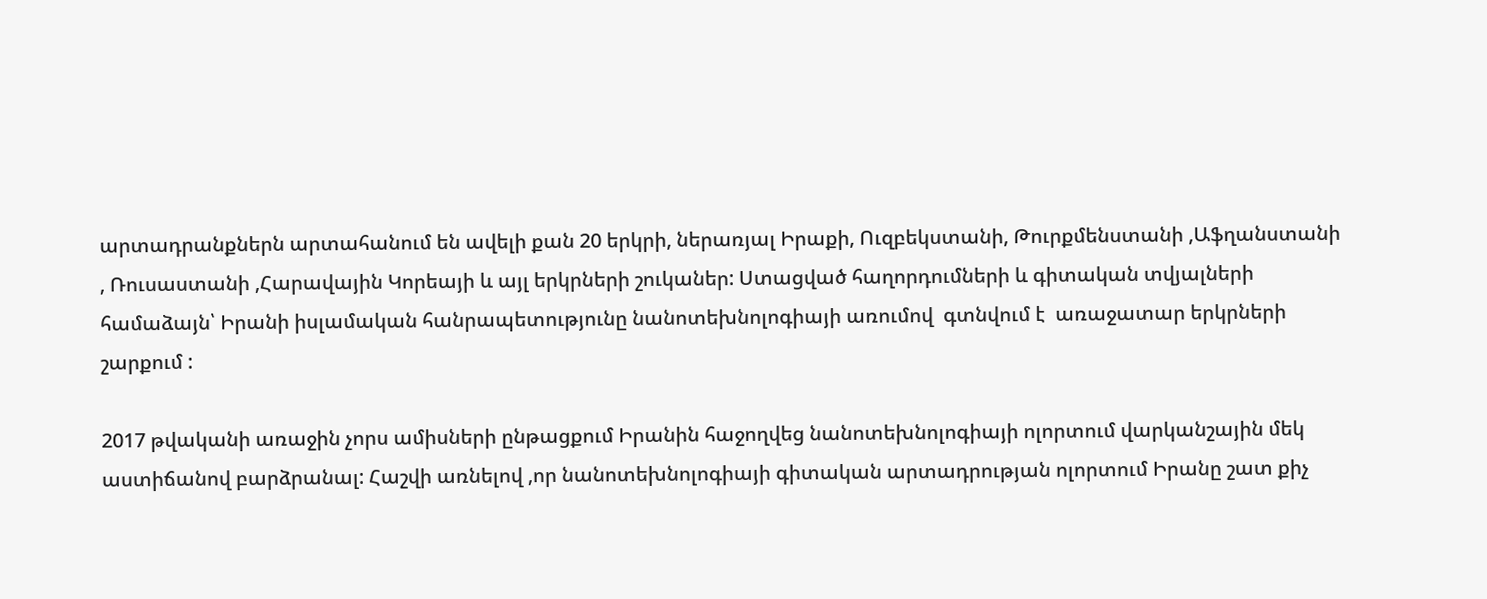արտադրանքներն արտահանում են ավելի քան 20 երկրի, ներառյալ Իրաքի, Ուզբեկստանի, Թուրքմենստանի ,Աֆղանստանի , Ռուսաստանի ,Հարավային Կորեայի և այլ երկրների շուկաներ: Ստացված հաղորդումների և գիտական տվյալների համաձայն՝ Իրանի իսլամական հանրապետությունը նանոտեխնոլոգիայի առումով  գտնվում է  առաջատար երկրների շարքում :

2017 թվականի առաջին չորս ամիսների ընթացքում Իրանին հաջողվեց նանոտեխնոլոգիայի ոլորտում վարկանշային մեկ աստիճանով բարձրանալ: Հաշվի առնելով ,որ նանոտեխնոլոգիայի գիտական արտադրության ոլորտում Իրանը շատ քիչ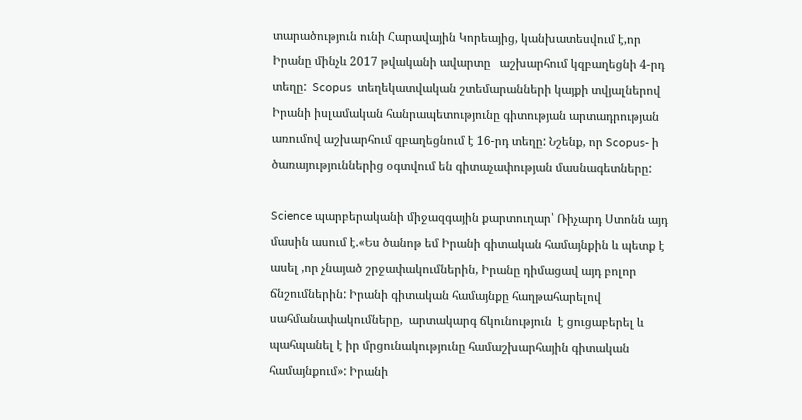տարածություն ունի Հարավային Կորեայից, կանխատեսվում է,որ Իրանը մինչև 2017 թվականի ավարտը   աշխարհում կզբաղեցնի 4-րդ տեղը:  Scopus  տեղեկատվական շտեմարանների կայքի տվյալներով Իրանի իսլամական հանրապետությունը գիտության արտադրության առումով աշխարհում զբաղեցնում է 16-րդ տեղը: Նշենք, որ Scopus- ի ծառայություններից օգտվում են գիտաչափության մասնագետները:

Science պարբերականի միջազգային քարտուղար՝ Ռիչարդ Ստոնն այդ մասին ասում է.«Ես ծանոթ եմ Իրանի գիտական համայնքին և պետք է ասել ,որ չնայած շրջափակումներին, Իրանը դիմացավ այդ բոլոր ճնշումներին: Իրանի գիտական համայնքը հաղթահարելով սահմանափակումները,  արտակարգ ճկունություն  է ցուցաբերել և պահպանել է իր մրցունակությունը համաշխարհային գիտական համայնքում»: Իրանի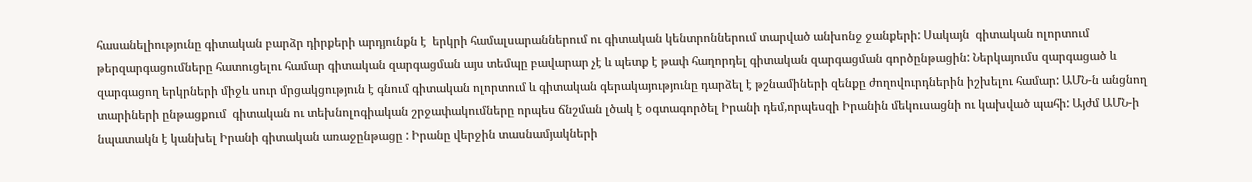հասանելիությունը գիտական բարձր դիրքերի արդյունքն է  երկրի համալսարաններում ու գիտական կենտրոններում տարված անխոնջ ջանքերի: Սակայն  գիտական ոլորտում թերզարգացումները հատուցելու համար գիտական զարգացման այս տեմպը բավարար չէ և պետք է թափ հաղորդել գիտական զարգացման գործընթացին: Ներկայումս զարգացած և զարգացող երկրների միջև սուր մրցակցություն է գնում գիտական ոլորտում և գիտական գերակայությունը դարձել է թշնամիների զենքը ժողովուրդներին իշխելու համար: ԱՄՆ-ն անցնող տարիների ընթացքում  գիտական ու տեխնոլոգիական շրջափակումները որպես ճնշման լծակ է օգտագործել Իրանի դեմ,որպեսզի Իրանին մեկուսացնի ու կախված պահի: Այժմ ԱՄՆ-ի նպատակն է կանխել Իրանի գիտական առաջընթացը : Իրանը վերջին տասնամյակների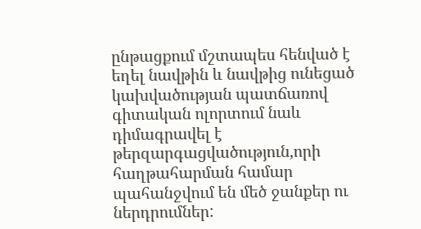ընթացքում մշտապես հենված է եղել նավթին և նավթից ունեցած կախվածության պատճառով  գիտական ոլորտում նաև դիմագրավել է թերզարգացվածություն,որի  հաղթահարման համար պահանջվում են մեծ ջանքեր ու ներդրումներ: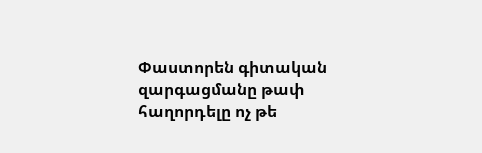Փաստորեն գիտական զարգացմանը թափ հաղորդելը ոչ թե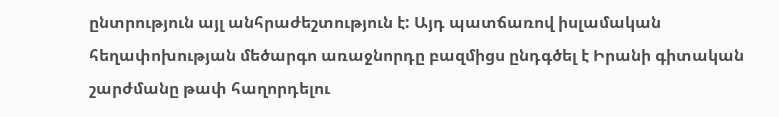ընտրություն այլ անհրաժեշտություն է: Այդ պատճառով իսլամական հեղափոխության մեծարգո առաջնորդը բազմիցս ընդգծել է Իրանի գիտական շարժմանը թափ հաղորդելու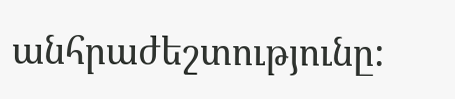անհրաժեշտությունը: